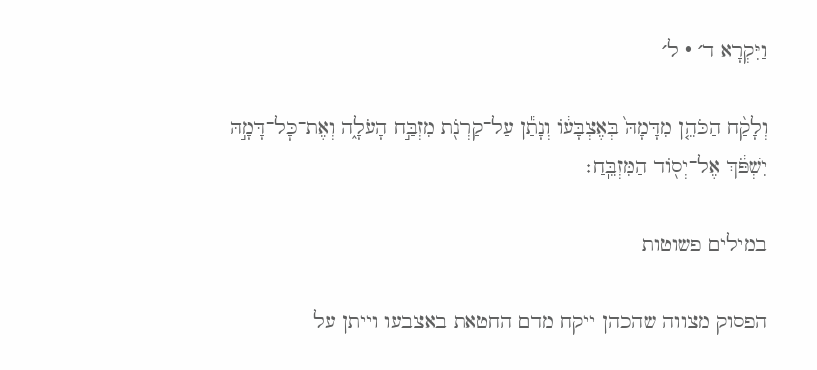וַיִּקְרָא ד׳ · ל׳

וְלָקַ֨ח הַכֹּהֵ֤ן מִדָּמָהּ֙ בְּאֶצְבָּע֔וֹ וְנָתַ֕ן עַל־קַרְנֹ֖ת מִזְבַּ֣ח הָעֹלָ֑ה וְאֶת־כׇּל־דָּמָ֣הּ יִשְׁפֹּ֔ךְ אֶל־יְס֖וֹד הַמִּזְבֵּֽחַ׃

במילים פשוטות

הפסוק מצווה שהכהן ייקח מדם החטאת באצבעו וייתן על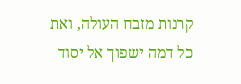קרנות מזבח העולה, ואת כל דמה ישפוך אל יסוד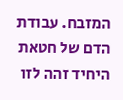המזבח. עבודת הדם של חטאת היחיד זהה לזו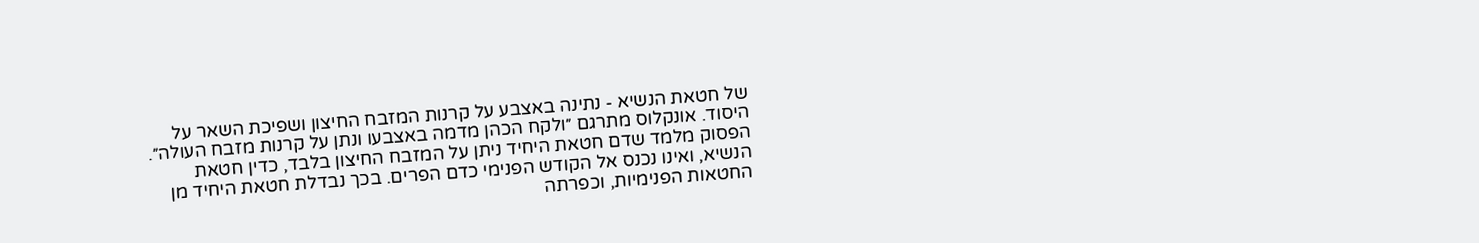של חטאת הנשיא - נתינה באצבע על קרנות המזבח החיצון ושפיכת השאר על היסוד. אונקלוס מתרגם ״ולקח הכהן מדמה באצבעו ונתן על קרנות מזבח העולה״. הפסוק מלמד שדם חטאת היחיד ניתן על המזבח החיצון בלבד, כדין חטאת הנשיא, ואינו נכנס אל הקודש הפנימי כדם הפרים. בכך נבדלת חטאת היחיד מן החטאות הפנימיות, וכפרתה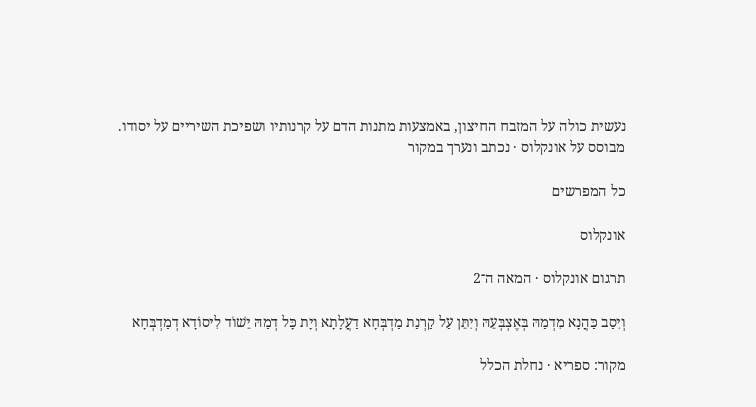נעשית כולה על המזבח החיצון, באמצעות מתנות הדם על קרנותיו ושפיכת השיריים על יסודו.
מבוסס על אונקלוס · נכתב ונערך במקור

כל המפרשים

אונקלוס

תרגום אונקלוס · המאה ה־2

וְיִסַב כַּהֲנָא מִדְמַהּ בְּאֶצְבְּעֵהּ וְיִתֵּן עַל קַרְנַת מַדְבְּחָא דַעֲלָתָא וְיָת כָּל דְמַהּ יֵשׁוֹד לִיסוֹדָא דְמַדְבְּחָא

מקור: ספריא · נחלת הכלל